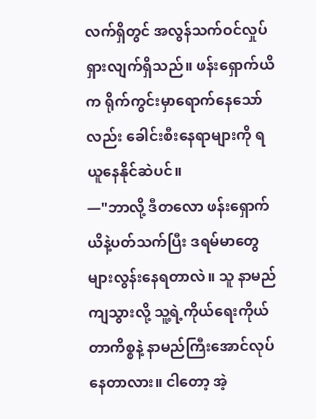လက်ရှိတွင် အလွန်သက်ဝင်လှုပ်ရှားလျက်ရှိသည်။ ဖန်းရှောက်ယိက ရိုက်ကွင်းမှာရောက်နေသော်လည်း ခေါင်းစီးနေရာများကို ရယူနေနိုင်ဆဲပင်။
—"ဘာလို့ ဒီတလော ဖန်းရှောက်ယိနဲ့ပတ်သက်ပြီး ဒရမ်မာတွေ များလွန်းနေရတာလဲ။ သူ နာမည်ကျသွားလို့ သူ့ရဲ့ကိုယ်ရေးကိုယ်တာကိစ္စနဲ့ နာမည်ကြီးအောင်လုပ်နေတာလား။ ငါတော့ အဲ့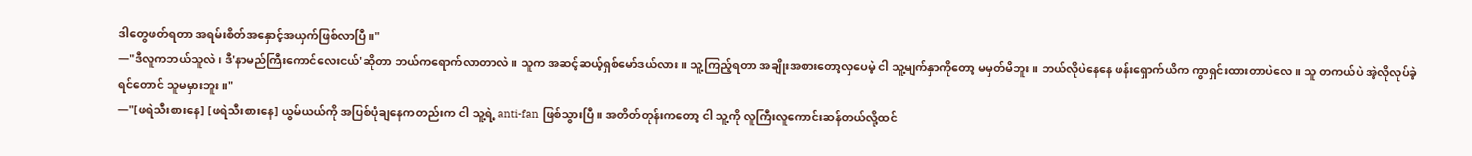ဒါတွေဖတ်ရတာ အရမ်းစိတ်အနှောင့်အယှက်ဖြစ်လာပြီ။"
—"ဒီလူကဘယ်သူလဲ၊ ဒီ'နာမည်ကြီးကောင်လေးငယ်'ဆိုတာ ဘယ်ကရောက်လာတာလဲ။ သူက အဆင့်ဆယ့်ရှစ်မော်ဒယ်လား။ သူ့ကြည့်ရတာ အချိုးအစားတော့လှပေမဲ့ ငါ သူ့မျက်နှာကိုတော့ မမှတ်မိဘူး။ ဘယ်လိုပဲနေနေ ဖန်းရှောက်ယိက ကွာရှင်းထားတာပဲလေ။ သူ တကယ်ပဲ အဲ့လိုလုပ်ခဲ့ရင်တောင် သူမမှားဘူး။"
—"[ဖရဲသီးစားနေ] [ဖရဲသီးစားနေ] ယွမ်ယယ်ကို အပြစ်ပုံချနေကတည်းက ငါ သူ့ရဲ့ anti-fan ဖြစ်သွားပြီ။ အတိတ်တုန်းကတော့ ငါ သူ့ကို လူကြီးလူကောင်းဆန်တယ်လို့ထင်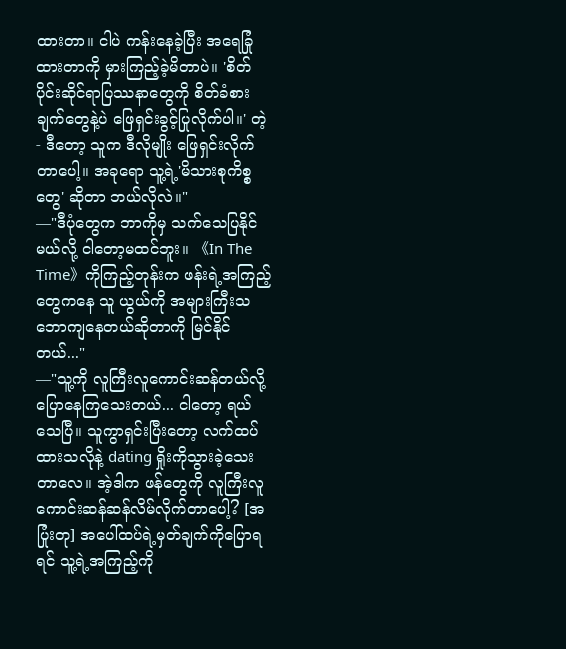ထားတာ။ ငါပဲ ကန်းနေခဲ့ပြီး အရေခြုံထားတာကို မှားကြည့်ခဲ့မိတာပဲ။ 'စိတ်ပိုင်းဆိုင်ရာပြဿနာတွေကို စိတ်ခံစားချက်တွေနဲ့ပဲ ဖြေရှင်းခွင့်ပြုလိုက်ပါ။' တဲ့ - ဒီတော့ သူက ဒီလိုမျိုး ဖြေရှင်းလိုက်တာပေါ့။ အခုရော သူ့ရဲ့'မိသားစုကိစ္စတွေ' ဆိုတာ ဘယ်လိုလဲ။"
—"ဒီပုံတွေက ဘာကိုမှ သက်သေပြနိုင်မယ်လို့ ငါတော့မထင်ဘူး။ 《In The Time》ကိုကြည့်တုန်းက ဖန်းရဲ့အကြည့်တွေကနေ သူ ယွယ်ကို အများကြီးသဘောကျနေတယ်ဆိုတာကို မြင်နိုင်တယ်..."
—"သူ့ကို လူကြီးလူကောင်းဆန်တယ်လို့ ပြောနေကြသေးတယ်... ငါတော့ ရယ်သေပြီ။ သူကွာရှင်းပြီးတော့ လက်ထပ်ထားသလိုနဲ့ dating ရှိုးကိုသွားခဲ့သေးတာလေ။ အဲ့ဒါက ဖန်တွေကို လူကြီးလူကောင်းဆန်ဆန်လိမ်လိုက်တာပေါ့? [အပြုံးတု] အပေါ်ထပ်ရဲ့မှတ်ချက်ကိုပြောရရင် သူ့ရဲ့အကြည့်ကို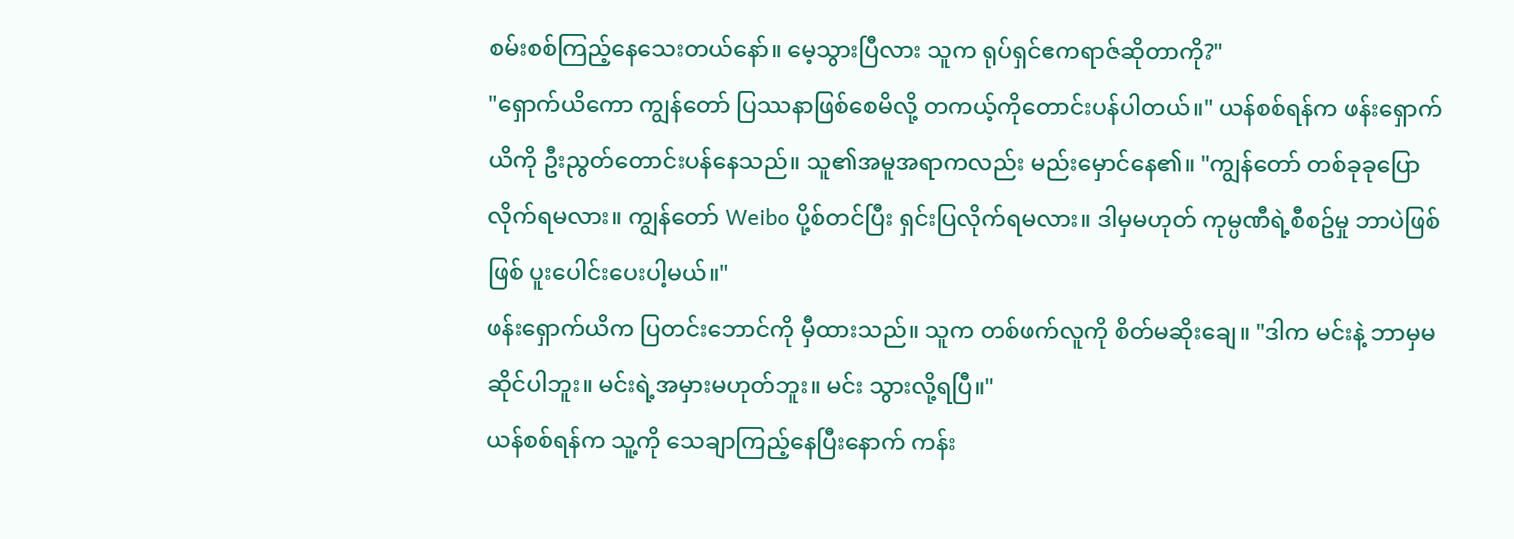စမ်းစစ်ကြည့်နေသေးတယ်နော်။ မေ့သွားပြီလား သူက ရုပ်ရှင်ဧကရာဇ်ဆိုတာကို?"
"ရှောက်ယိကော ကျွန်တော် ပြဿနာဖြစ်စေမိလို့ တကယ့်ကိုတောင်းပန်ပါတယ်။" ယန်စစ်ရန်က ဖန်းရှောက်ယိကို ဦးညွတ်တောင်းပန်နေသည်။ သူ၏အမူအရာကလည်း မည်းမှောင်နေ၏။ "ကျွန်တော် တစ်ခုခုပြောလိုက်ရမလား။ ကျွန်တော် Weibo ပို့စ်တင်ပြီး ရှင်းပြလိုက်ရမလား။ ဒါမှမဟုတ် ကုမ္ပဏီရဲ့စီစဥ်မှု ဘာပဲဖြစ်ဖြစ် ပူးပေါင်းပေးပါ့မယ်။"
ဖန်းရှောက်ယိက ပြတင်းဘောင်ကို မှီထားသည်။ သူက တစ်ဖက်လူကို စိတ်မဆိုးချေ။ "ဒါက မင်းနဲ့ ဘာမှမဆိုင်ပါဘူး။ မင်းရဲ့အမှားမဟုတ်ဘူး။ မင်း သွားလို့ရပြီ။"
ယန်စစ်ရန်က သူ့ကို သေချာကြည့်နေပြီးနောက် ကန်း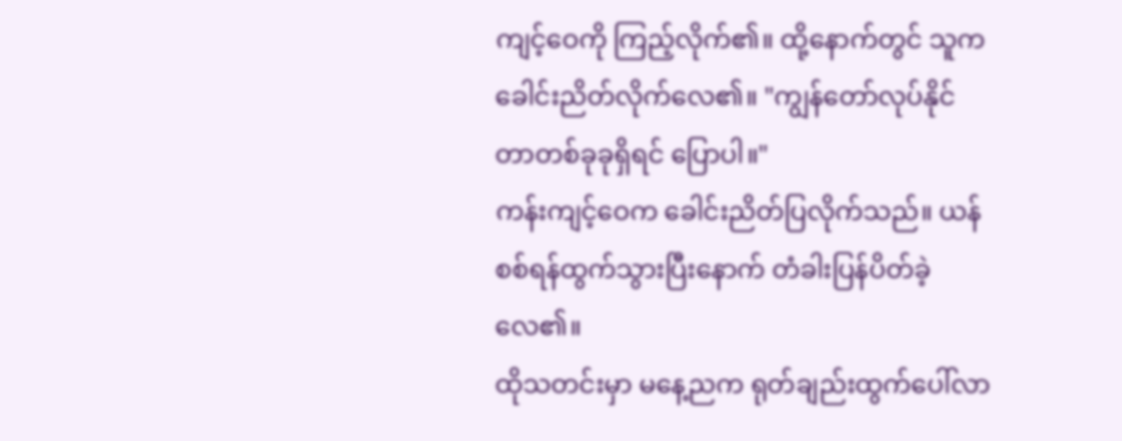ကျင့်ဝေကို ကြည့်လိုက်၏။ ထို့နောက်တွင် သူက ခေါင်းညိတ်လိုက်လေ၏။ "ကျွန်တော်လုပ်နိုင်တာတစ်ခုခုရှိရင် ပြောပါ။"
ကန်းကျင့်ဝေက ခေါင်းညိတ်ပြလိုက်သည်။ ယန်စစ်ရန်ထွက်သွားပြီးနောက် တံခါးပြန်ပိတ်ခဲ့လေ၏။
ထိုသတင်းမှာ မနေ့ညက ရုတ်ချည်းထွက်ပေါ်လာ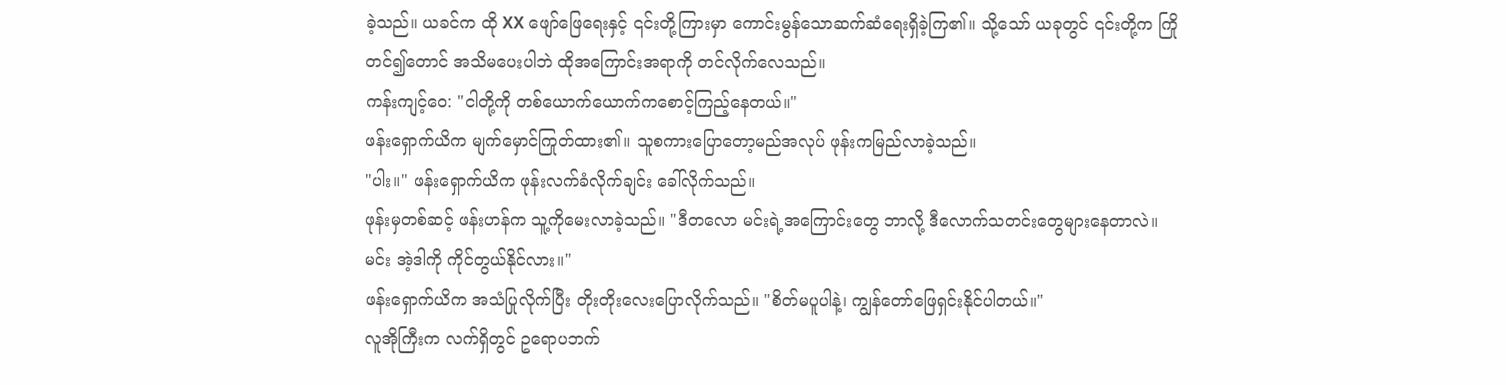ခဲ့သည်။ ယခင်က ထို XX ဖျော်ဖြေရေးနှင့် ၎င်းတို့ကြားမှာ ကောင်းမွန်သောဆက်ဆံရေးရှိခဲ့ကြ၏။ သို့သော် ယခုတွင် ၎င်းတို့က ကြိုတင်၍တောင် အသိမပေးပါဘဲ ထိုအကြောင်းအရာကို တင်လိုက်လေသည်။
ကန်းကျင့်ဝေ: "ငါတို့ကို တစ်ယောက်ယောက်ကစောင့်ကြည့်နေတယ်။"
ဖန်းရှောက်ယိက မျက်မှောင်ကြုတ်ထား၏။ သူစကားပြောတော့မည်အလုပ် ဖုန်းကမြည်လာခဲ့သည်။
"ပါး။" ဖန်းရှောက်ယိက ဖုန်းလက်ခံလိုက်ချင်း ခေါ်လိုက်သည်။
ဖုန်းမှတစ်ဆင့် ဖန်းဟန်က သူ့ကိုမေးလာခဲ့သည်။ "ဒီတလော မင်းရဲ့အကြောင်းတွေ ဘာလို့ ဒီလောက်သတင်းတွေများနေတာလဲ။ မင်း အဲ့ဒါကို ကိုင်တွယ်နိုင်လား။"
ဖန်းရှောက်ယိက အသံပြုလိုက်ပြီး တိုးတိုးလေးပြောလိုက်သည်။ "စိတ်မပူပါနဲ့၊ ကျွန်တော်ဖြေရှင်းနိုင်ပါတယ်။"
လူအိုကြီးက လက်ရှိတွင် ဥရောပဘက်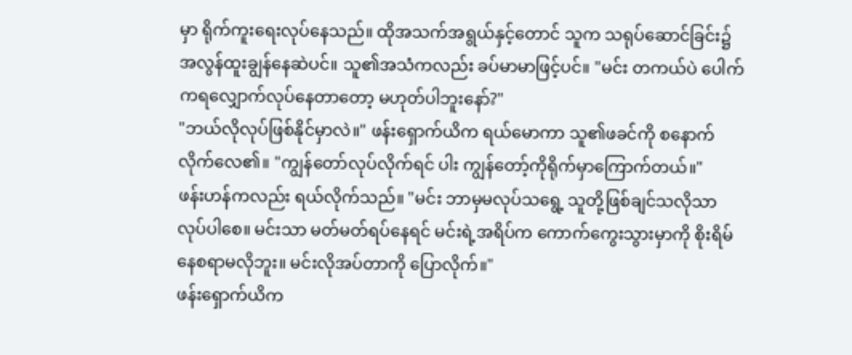မှာ ရိုက်ကူးရေးလုပ်နေသည်။ ထိုအသက်အရွယ်နှင့်တောင် သူက သရုပ်ဆောင်ခြင်း၌ အလွန်ထူးချွန်နေဆဲပင်။ သူ၏အသံကလည်း ခပ်မာမာဖြင့်ပင်။ "မင်း တကယ်ပဲ ပေါက်ကရလျှောက်လုပ်နေတာတော့ မဟုတ်ပါဘူးနော်?"
"ဘယ်လိုလုပ်ဖြစ်နိုင်မှာလဲ။" ဖန်းရှောက်ယိက ရယ်မောကာ သူ၏ဖခင်ကို စနောက်လိုက်လေ၏။ "ကျွန်တော်လုပ်လိုက်ရင် ပါး ကျွန်တော့်ကိုရိုက်မှာကြောက်တယ်။"
ဖန်းဟန်ကလည်း ရယ်လိုက်သည်။ "မင်း ဘာမှမလုပ်သရွေ့ သူတို့ဖြစ်ချင်သလိုသာ လုပ်ပါစေ။ မင်းသာ မတ်မတ်ရပ်နေရင် မင်းရဲ့အရိပ်က ကောက်ကွေးသွားမှာကို စိုးရိမ်နေစရာမလိုဘူး။ မင်းလိုအပ်တာကို ပြောလိုက်။"
ဖန်းရှောက်ယိက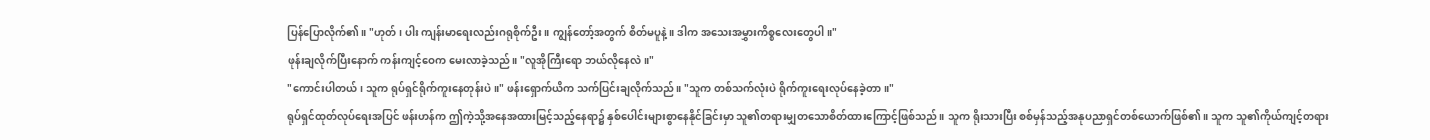ပြန်ပြောလိုက်၏။ "ဟုတ်၊ ပါး ကျန်းမာရေးလည်းဂရုစိုက်ဦး။ ကျွန်တော့်အတွက် စိတ်မပူနဲ့။ ဒါက အသေးအမွှားကိစ္စလေးတွေပါ။"
ဖုန်းချလိုက်ပြီးနောက် ကန်းကျင့်ဝေက မေးလာခဲ့သည်။ "လူအိုကြီးရော ဘယ်လိုနေလဲ။"
"ကောင်းပါတယ်၊ သူက ရုပ်ရှင်ရိုက်ကူးနေတုန်းပဲ။" ဖန်းရှောက်ယိက သက်ပြင်းချလိုက်သည်။ "သူက တစ်သက်လုံးပဲ ရိုက်ကူးရေးလုပ်နေခဲ့တာ။"
ရုပ်ရှင်ထုတ်လုပ်ရေးအပြင် ဖန်းဟန်က ဤကဲ့သို့အနေအထားမြင့်သည့်နေရာ၌ နှစ်ပေါင်းများစွာနေနိုင်ခြင်းမှာ သူ၏တရားမျှတသောစိတ်ထားကြောင့်ဖြစ်သည်။ သူက ရိုးသားပြီး စစ်မှန်သည့်အနုပညာရှင်တစ်ယောက်ဖြစ်၏။ သူက သူ၏ကိုယ်ကျင့်တရား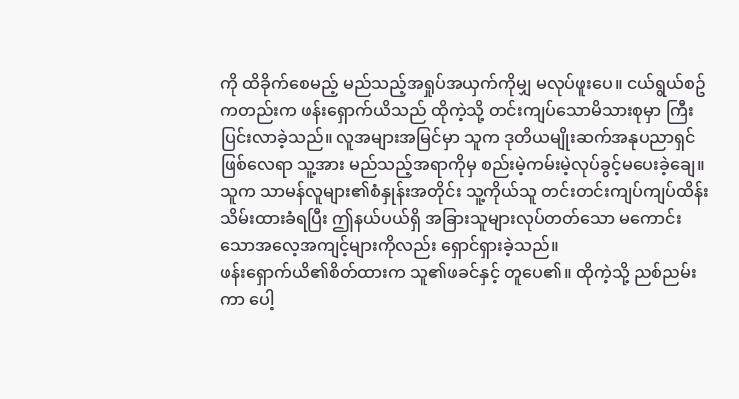ကို ထိခိုက်စေမည့် မည်သည့်အရှုပ်အယှက်ကိုမျှ မလုပ်ဖူးပေ။ ငယ်ရွယ်စဥ်ကတည်းက ဖန်းရှောက်ယိသည် ထိုကဲ့သို့ တင်းကျပ်သောမိသားစုမှာ ကြီးပြင်းလာခဲ့သည်။ လူအများအမြင်မှာ သူက ဒုတိယမျိုးဆက်အနုပညာရှင်ဖြစ်လေရာ သူ့အား မည်သည့်အရာကိုမှ စည်းမဲ့ကမ်းမဲ့လုပ်ခွင့်မပေးခဲ့ချေ။ သူက သာမန်လူများ၏စံနှုန်းအတိုင်း သူ့ကိုယ်သူ တင်းတင်းကျပ်ကျပ်ထိန်းသိမ်းထားခံရပြီး ဤနယ်ပယ်ရှိ အခြားသူများလုပ်တတ်သော မကောင်းသောအလေ့အကျင့်များကိုလည်း ရှောင်ရှားခဲ့သည်။
ဖန်းရှောက်ယိ၏စိတ်ထားက သူ၏ဖခင်နှင့် တူပေ၏။ ထိုကဲ့သို့ ညစ်ညမ်းကာ ပေါ့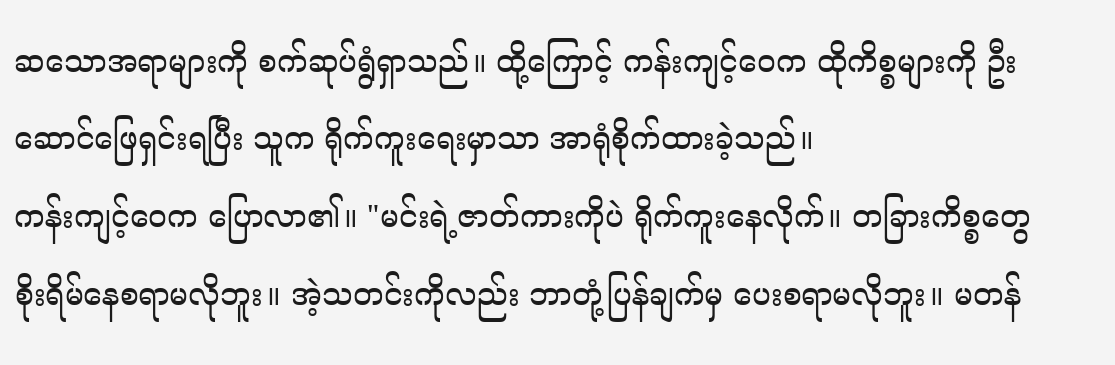ဆသောအရာများကို စက်ဆုပ်ရွံရှာသည်။ ထို့ကြောင့် ကန်းကျင့်ဝေက ထိုကိစ္စများကို ဦးဆောင်ဖြေရှင်းရပြီး သူက ရိုက်ကူးရေးမှာသာ အာရုံစိုက်ထားခဲ့သည်။
ကန်းကျင့်ဝေက ပြောလာ၏။ "မင်းရဲ့ဇာတ်ကားကိုပဲ ရိုက်ကူးနေလိုက်။ တခြားကိစ္စတွေ စိုးရိမ်နေစရာမလိုဘူး။ အဲ့သတင်းကိုလည်း ဘာတုံ့ပြန်ချက်မှ ပေးစရာမလိုဘူး။ မတန်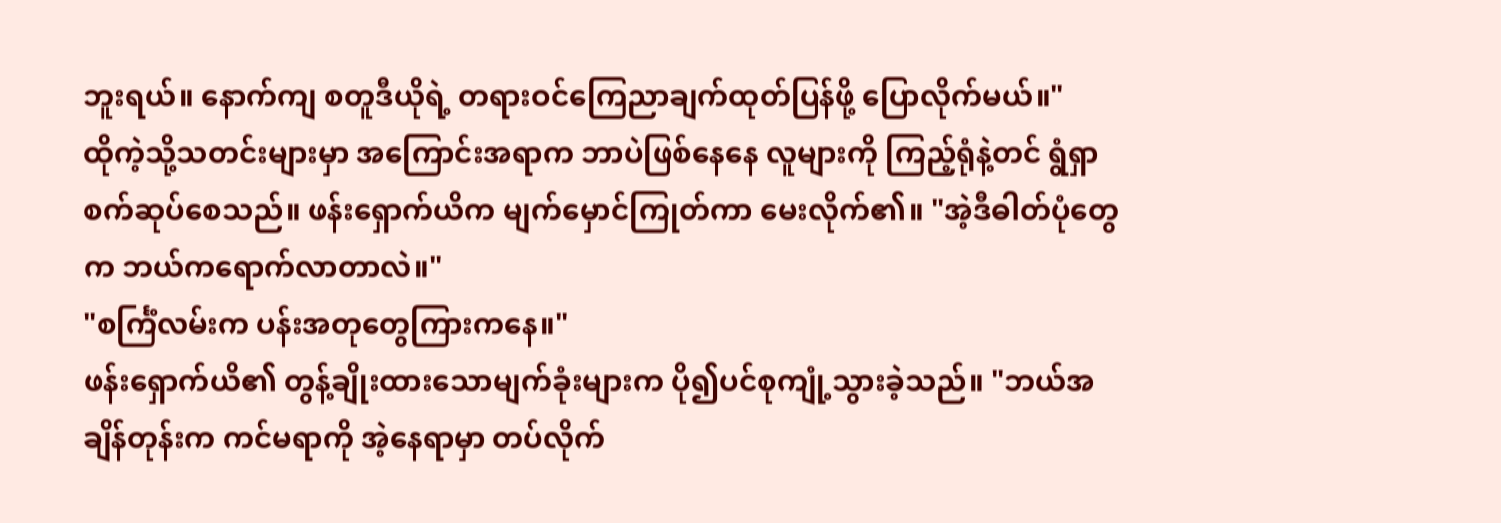ဘူးရယ်။ နောက်ကျ စတူဒီယိုရဲ့ တရားဝင်ကြေညာချက်ထုတ်ပြန်ဖို့ ပြောလိုက်မယ်။"
ထိုကဲ့သို့သတင်းများမှာ အကြောင်းအရာက ဘာပဲဖြစ်နေနေ လူများကို ကြည့်ရုံနဲ့တင် ရွံရှာစက်ဆုပ်စေသည်။ ဖန်းရှောက်ယိက မျက်မှောင်ကြုတ်ကာ မေးလိုက်၏။ "အဲ့ဒီဓါတ်ပုံတွေက ဘယ်ကရောက်လာတာလဲ။"
"စင်္ကြံလမ်းက ပန်းအတုတွေကြားကနေ။"
ဖန်းရှောက်ယိ၏ တွန့်ချိုးထားသောမျက်ခုံးများက ပို၍ပင်စုကျုံ့သွားခဲ့သည်။ "ဘယ်အချိန်တုန်းက ကင်မရာကို အဲ့နေရာမှာ တပ်လိုက်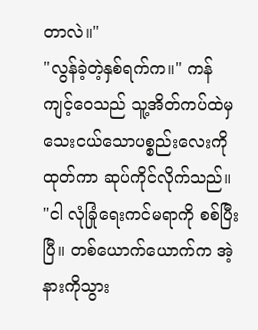တာလဲ။"
"လွန်ခဲ့တဲ့နှစ်ရက်က။" ကန်ကျင့်ဝေသည် သူ့အိတ်ကပ်ထဲမှ သေးငယ်သောပစ္စည်းလေးကိုထုတ်ကာ ဆုပ်ကိုင်လိုက်သည်။ "ငါ လုံခြုံရေးကင်မရာကို စစ်ပြီးပြီ။ တစ်ယောက်ယောက်က အဲ့နားကိုသွား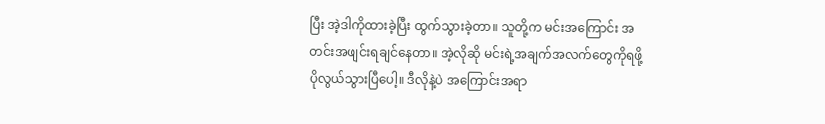ပြီး အဲ့ဒါကိုထားခဲ့ပြီး ထွက်သွားခဲ့တာ။ သူတို့က မင်းအကြောင်း အတင်းအဖျင်းရချင်နေတာ။ အဲ့လိုဆို မင်းရဲ့အချက်အလက်တွေကိုရဖို့ ပိုလွယ်သွားပြီပေါ့။ ဒီလိုနဲ့ပဲ အကြောင်းအရာ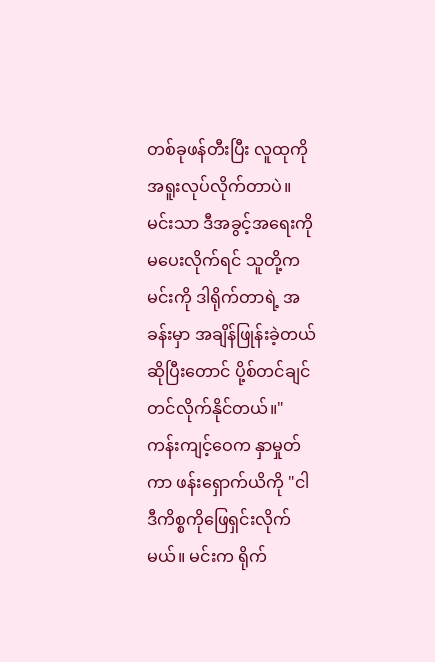တစ်ခုဖန်တီးပြီး လူထုကို အရူးလုပ်လိုက်တာပဲ။ မင်းသာ ဒီအခွင့်အရေးကိုမပေးလိုက်ရင် သူတို့က မင်းကို ဒါရိုက်တာရဲ့ အခန်းမှာ အချိန်ဖြုန်းခဲ့တယ်ဆိုပြီးတောင် ပို့စ်တင်ချင်တင်လိုက်နိုင်တယ်။"
ကန်းကျင့်ဝေက နှာမှုတ်ကာ ဖန်းရှောက်ယိကို "ငါ ဒီကိစ္စကိုဖြေရှင်းလိုက်မယ်။ မင်းက ရိုက်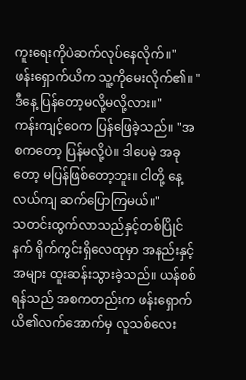ကူးရေးကိုပဲဆက်လုပ်နေလိုက်။"
ဖန်းရှောက်ယိက သူ့ကိုမေးလိုက်၏။ "ဒီနေ့ ပြန်တော့မလို့မလို့လား။"
ကန်းကျင့်ဝေက ပြန်ဖြေခဲ့သည်။ "အစကတော့ ပြန်မလို့ပဲ။ ဒါပေမဲ့ အခုတော့ မပြန်ဖြစ်တော့ဘူး။ ငါတို့ နေ့လယ်ကျ ဆက်ပြောကြမယ်။"
သတင်းထွက်လာသည်နှင့်တစ်ပြိုင်နက် ရိုက်ကွင်းရှိလေထုမှာ အနည်းနှင့်အများ ထူးဆန်းသွားခဲ့သည်။ ယန်စစ်ရန်သည် အစကတည်းက ဖန်းရှောက်ယိ၏လက်အောက်မှ လူသစ်လေး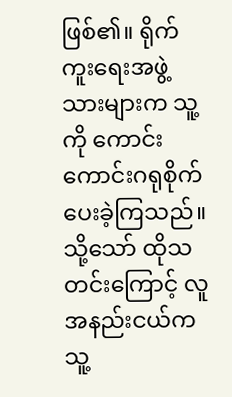ဖြစ်၏။ ရိုက်ကူးရေးအဖွဲ့သားများက သူ့ကို ကောင်းကောင်းဂရုစိုက်ပေးခဲ့ကြသည်။ သို့သော် ထိုသတင်းကြောင့် လူအနည်းငယ်က သူ့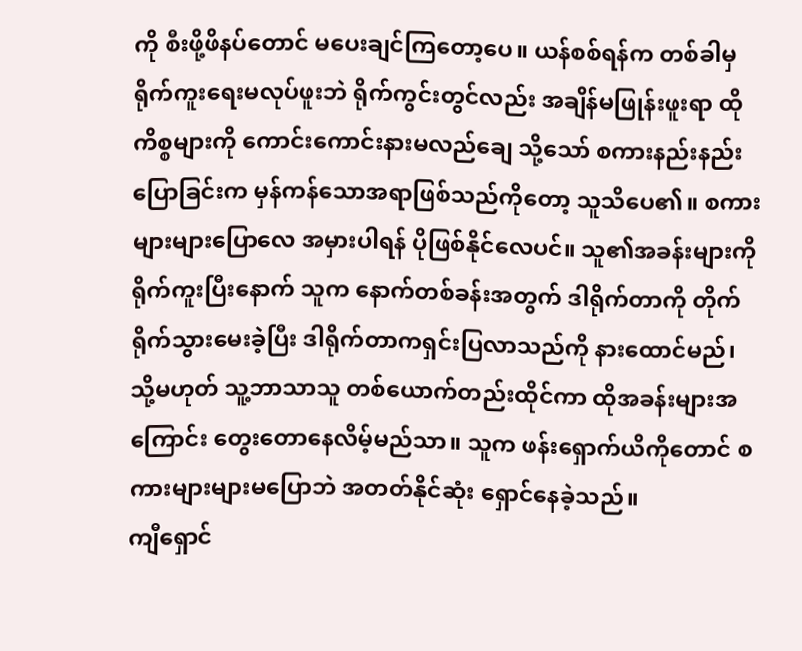ကို စီးဖို့ဖိနပ်တောင် မပေးချင်ကြတော့ပေ။ ယန်စစ်ရန်က တစ်ခါမှရိုက်ကူးရေးမလုပ်ဖူးဘဲ ရိုက်ကွင်းတွင်လည်း အချိန်မဖြုန်းဖူးရာ ထိုကိစ္စများကို ကောင်းကောင်းနားမလည်ချေ သို့သော် စကားနည်းနည်းပြောခြင်းက မှန်ကန်သောအရာဖြစ်သည်ကိုတော့ သူသိပေ၏။ စကားများများပြောလေ အမှားပါရန် ပိုဖြစ်နိုင်လေပင်။ သူ၏အခန်းများကို ရိုက်ကူးပြီးနောက် သူက နောက်တစ်ခန်းအတွက် ဒါရိုက်တာကို တိုက်ရိုက်သွားမေးခဲ့ပြီး ဒါရိုက်တာကရှင်းပြလာသည်ကို နားထောင်မည်၊ သို့မဟုတ် သူ့ဘာသာသူ တစ်ယောက်တည်းထိုင်ကာ ထိုအခန်းများအကြောင်း တွေးတောနေလိမ့်မည်သာ။ သူက ဖန်းရှောက်ယိကိုတောင် စကားများများမပြောဘဲ အတတ်နိုင်ဆုံး ရှောင်နေခဲ့သည်။
ကျီရှောင်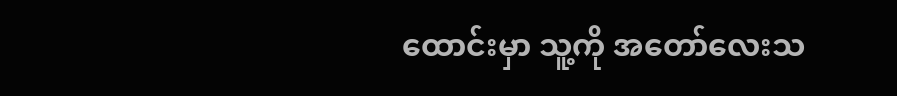ထောင်းမှာ သူ့ကို အတော်လေးသ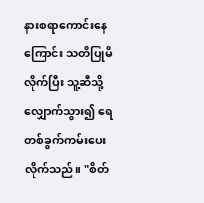နားစရာကောင်းနေကြောင်း သတိပြုမိလိုက်ပြီး သူ့ဆီသို့လျှောက်သွား၍ ရေတစ်ခွက်ကမ်းပေးလိုက်သည်။ "စိတ်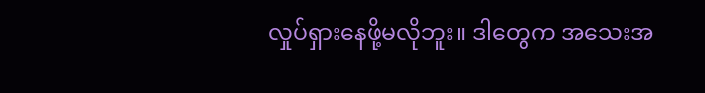လှုပ်ရှားနေဖို့မလိုဘူး။ ဒါတွေက အသေးအ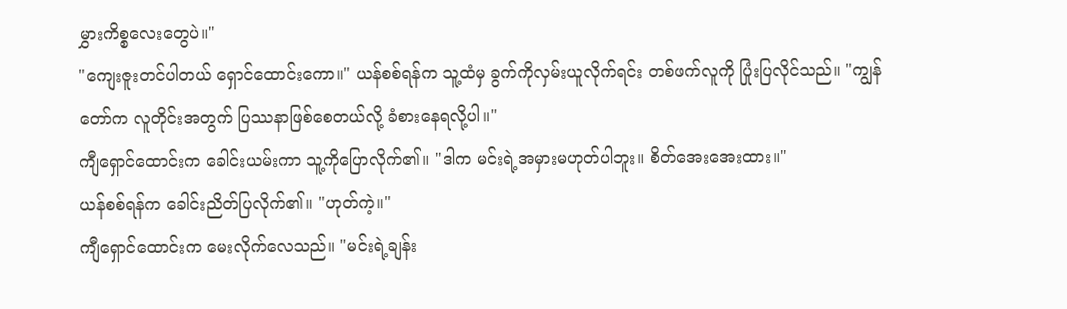မွှားကိစ္စလေးတွေပဲ။"
"ကျေးဇူးတင်ပါတယ် ရှောင်ထောင်းကော။" ယန်စစ်ရန်က သူ့ထံမှ ခွက်ကိုလှမ်းယူလိုက်ရင်း တစ်ဖက်လူကို ပြုံးပြလိုင်သည်။ "ကျွန်တော်က လူတိုင်းအတွက် ပြဿနာဖြစ်စေတယ်လို့ ခံစားနေရလို့ပါ။"
ကျီရှောင်ထောင်းက ခေါင်းယမ်းကာ သူ့ကိုပြောလိုက်၏။ "ဒါက မင်းရဲ့အမှားမဟုတ်ပါဘူး။ စိတ်အေးအေးထား။"
ယန်စစ်ရန်က ခေါင်းညိတ်ပြလိုက်၏။ "ဟုတ်ကဲ့။"
ကျီရှောင်ထောင်းက မေးလိုက်လေသည်။ "မင်းရဲ့ချန်း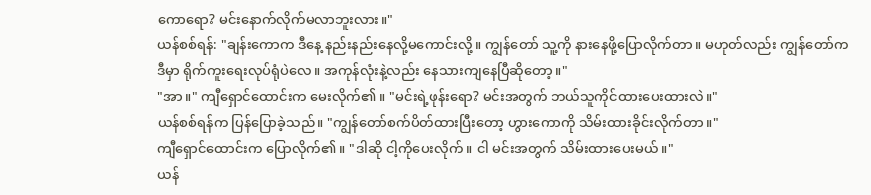ကောရော? မင်းနောက်လိုက်မလာဘူးလား။"
ယန်စစ်ရန်: "ချန်းကောက ဒီနေ့ နည်းနည်းနေလို့မကောင်းလို့။ ကျွန်တော် သူ့ကို နားနေဖို့ပြောလိုက်တာ။ မဟုတ်လည်း ကျွန်တော်က ဒီမှာ ရိုက်ကူးရေးလုပ်ရုံပဲလေ။ အကုန်လုံးနဲ့လည်း နေသားကျနေပြီဆိုတော့။"
"အာ။" ကျီရှောင်ထောင်းက မေးလိုက်၏။ "မင်းရဲ့ဖုန်းရော? မင်းအတွက် ဘယ်သူကိုင်ထားပေးထားလဲ။"
ယန်စစ်ရန်က ပြန်ပြောခဲ့သည်။ "ကျွန်တော်စက်ပိတ်ထားပြီးတော့ ဟွားကောကို သိမ်းထားခိုင်းလိုက်တာ။"
ကျီရှောင်ထောင်းက ပြောလိုက်၏။ "ဒါဆို ငါ့ကိုပေးလိုက်။ ငါ မင်းအတွက် သိမ်းထားပေးမယ်။"
ယန်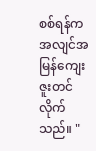စစ်ရန်က အလျင်အမြန်ကျေးဇူးတင်လိုက်သည်။ "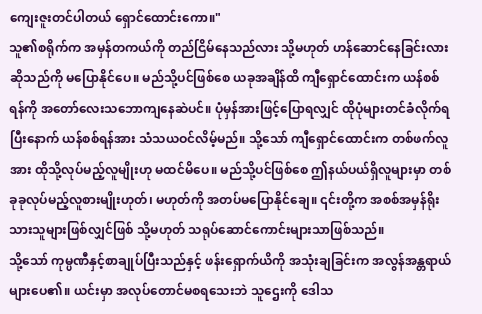ကျေးဇူးတင်ပါတယ် ရှောင်ထောင်းကော။"
သူ၏စရိုက်က အမှန်တကယ်ကို တည်ငြိမ်နေသည်လား သို့မဟုတ် ဟန်ဆောင်နေခြင်းလားဆိုသည်ကို မပြောနိုင်ပေ။ မည်သို့ပင်ဖြစ်စေ ယခုအချိန်ထိ ကျီရှောင်ထောင်းက ယန်စစ်ရန်ကို အတော်လေးသဘောကျနေဆဲပင်။ ပုံမှန်အားဖြင့်ပြောရလျှင် ထိုပုံများတင်ခံလိုက်ရပြီးနောက် ယန်စစ်ရန်အား သံသယဝင်လိမ့်မည်။ သို့သော် ကျီရှောင်ထောင်းက တစ်ဖက်လူအား ထိုသို့လုပ်မည့်လူမျိုးဟု မထင်မိပေ။ မည်သို့ပင်ဖြစ်စေ ဤနယ်ပယ်ရှိလူများမှာ တစ်ခုခုလုပ်မည့်လူစားမျိုးဟုတ်၊ မဟုတ်ကို အတပ်မပြောနိုင်ချေ။ ၎င်းတို့က အစစ်အမှန်ရိုးသားသူများဖြစ်လျှင်ဖြစ် သို့မဟုတ် သရုပ်ဆောင်ကောင်းများသာဖြစ်သည်။
သို့သော် ကုမ္ပဏီနှင့်စာချုပ်ပြီးသည်နှင့် ဖန်းရှောက်ယိကို အသုံးချခြင်းက အလွန်အန္တရာယ်များပေ၏။ ယင်းမှာ အလုပ်တောင်မစရသေးဘဲ သူဌေးကို ဒေါသ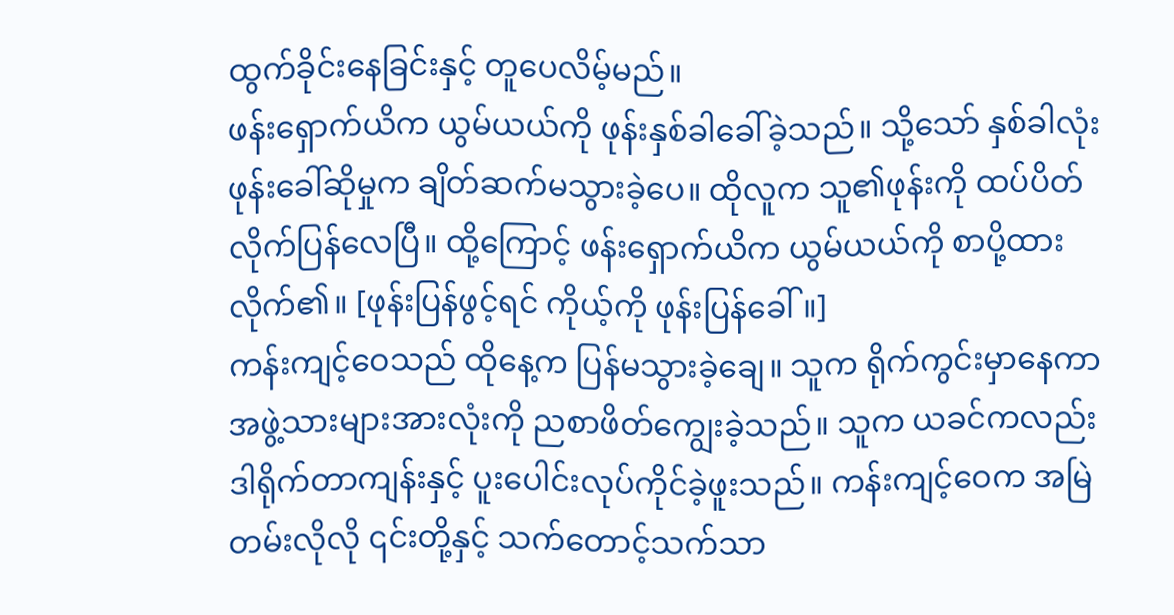ထွက်ခိုင်းနေခြင်းနှင့် တူပေလိမ့်မည်။
ဖန်းရှောက်ယိက ယွမ်ယယ်ကို ဖုန်းနှစ်ခါခေါ်ခဲ့သည်။ သို့သော် နှစ်ခါလုံး ဖုန်းခေါ်ဆိုမှုက ချိတ်ဆက်မသွားခဲ့ပေ။ ထိုလူက သူ၏ဖုန်းကို ထပ်ပိတ်လိုက်ပြန်လေပြီ။ ထို့ကြောင့် ဖန်းရှောက်ယိက ယွမ်ယယ်ကို စာပို့ထားလိုက်၏။ [ဖုန်းပြန်ဖွင့်ရင် ကိုယ့်ကို ဖုန်းပြန်ခေါ်။]
ကန်းကျင့်ဝေသည် ထိုနေ့က ပြန်မသွားခဲ့ချေ။ သူက ရိုက်ကွင်းမှာနေကာ အဖွဲ့သားများအားလုံးကို ညစာဖိတ်ကျွေးခဲ့သည်။ သူက ယခင်ကလည်း ဒါရိုက်တာကျန်းနှင့် ပူးပေါင်းလုပ်ကိုင်ခဲ့ဖူးသည်။ ကန်းကျင့်ဝေက အမြဲတမ်းလိုလို ၎င်းတို့နှင့် သက်တောင့်သက်သာ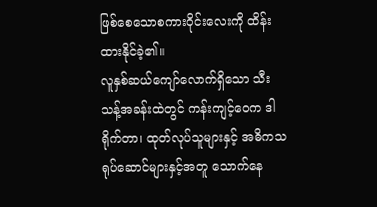ဖြစ်စေသောစကားဝိုင်းလေးကို ထိန်းထားနိုင်ခဲ့၏။
လူနှစ်ဆယ်ကျော်လောက်ရှိသော သီးသန့်အခန်းထဲတွင် ကန်းကျင့်ဝေက ဒါရိုက်တာ၊ ထုတ်လုပ်သူများနှင့် အဓိကသရုပ်ဆောင်များနှင့်အတူ သောက်နေ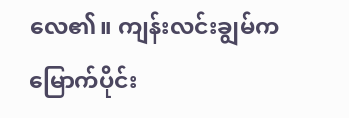လေ၏။ ကျန်းလင်းချွမ်က မြောက်ပိုင်း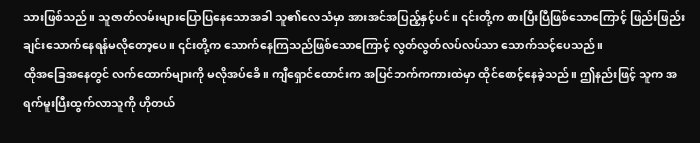သားဖြစ်သည်။ သူဇာတ်လမ်းများပြောပြနေသောအခါ သူ၏လေသံမှာ အားအင်အပြည့်နှင့်ပင်။ ၎င်းတို့က စားပြီးပြီဖြစ်သောကြောင့် ဖြည်းဖြည်းချင်းသောက်နေရန်မလိုတော့ပေ။ ၎င်းတို့က သောက်နေကြသည်ဖြစ်သောကြောင့် လွတ်လွတ်လပ်လပ်သာ သောက်သင့်ပေသည်။
ထိုအခြေအနေတွင် လက်ထောက်များကို မလိုအပ်ခေိ။ ကျီရှောင်ထောင်းက အပြင်ဘက်ကကားထဲမှာ ထိုင်စောင့်နေခဲ့သည်။ ဤနည်းဖြင့် သူက အရက်မူးပြီးထွက်လာသူကို ဟိုတယ်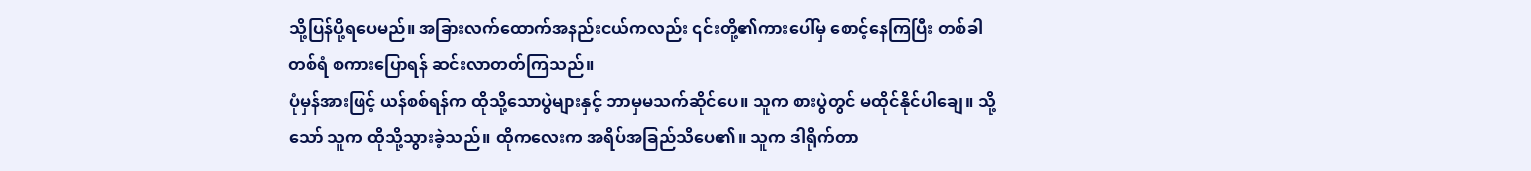သို့ပြန်ပို့ရပေမည်။ အခြားလက်ထောက်အနည်းငယ်ကလည်း ၎င်းတို့၏ကားပေါ်မှ စောင့်နေကြပြီး တစ်ခါတစ်ရံ စကားပြောရန် ဆင်းလာတတ်ကြသည်။
ပုံမှန်အားဖြင့် ယန်စစ်ရန်က ထိုသို့သောပွဲများနှင့် ဘာမှမသက်ဆိုင်ပေ။ သူက စားပွဲတွင် မထိုင်နိုင်ပါချေ။ သို့သော် သူက ထိုသို့သွားခဲ့သည်။ ထိုကလေးက အရိပ်အခြည်သိပေ၏။ သူက ဒါရိုက်တာ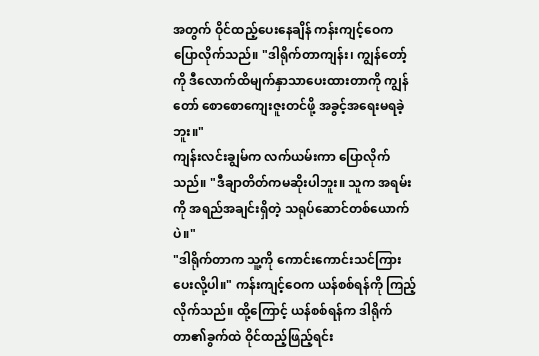အတွက် ဝိုင်ထည့်ပေးနေချိန် ကန်းကျင့်ဝေက ပြောလိုက်သည်။ "ဒါရိုက်တာကျန်း၊ ကျွန်တော့်ကို ဒီလောက်ထိမျက်နှာသာပေးထားတာကို ကျွန်တော် စောစောကျေးဇူးတင်ဖို့ အခွင့်အရေးမရခဲ့ဘူး။"
ကျန်းလင်းချွမ်က လက်ယမ်းကာ ပြောလိုက်သည်။ "ဒီချာတိတ်ကမဆိုးပါဘူး။ သူက အရမ်းကို အရည်အချင်းရှိတဲ့ သရုပ်ဆောင်တစ်ယောက်ပဲ။"
"ဒါရိုက်တာက သူ့ကို ကောင်းကောင်းသင်ကြားပေးလို့ပါ။" ကန်းကျင့်ဝေက ယန်စစ်ရန်ကို ကြည့်လိုက်သည်။ ထို့ကြောင့် ယန်စစ်ရန်က ဒါရိုက်တာ၏ခွက်ထဲ ဝိုင်ထည့်ဖြည့်ရင်း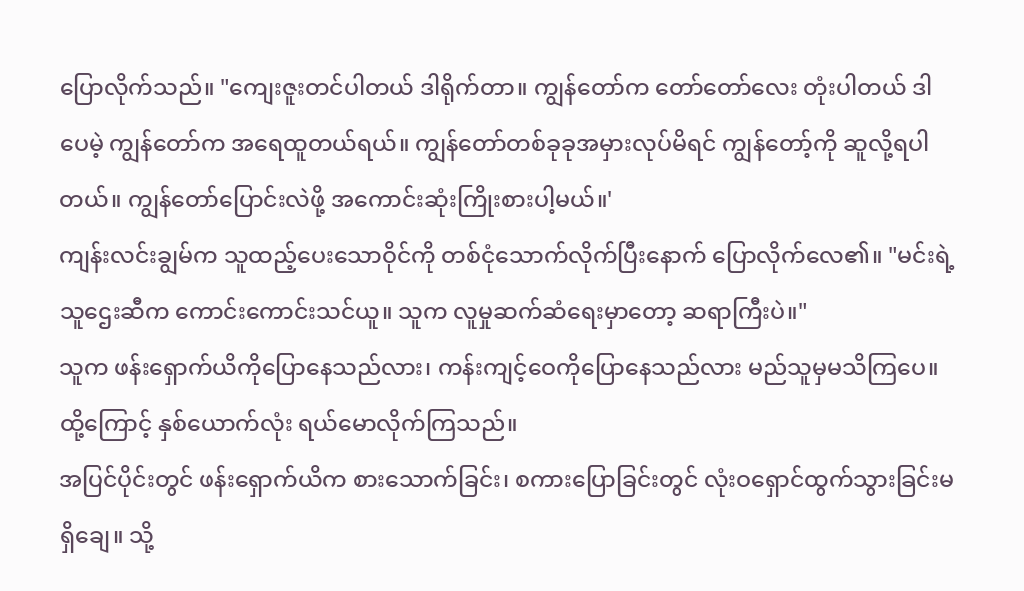ပြောလိုက်သည်။ "ကျေးဇူးတင်ပါတယ် ဒါရိုက်တာ။ ကျွန်တော်က တော်တော်လေး တုံးပါတယ် ဒါပေမဲ့ ကျွန်တော်က အရေထူတယ်ရယ်။ ကျွန်တော်တစ်ခုခုအမှားလုပ်မိရင် ကျွန်တော့်ကို ဆူလို့ရပါတယ်။ ကျွန်တော်ပြောင်းလဲဖို့ အကောင်းဆုံးကြိုးစားပါ့မယ်။'
ကျန်းလင်းချွမ်က သူထည့်ပေးသောဝိုင်ကို တစ်ငုံသောက်လိုက်ပြီးနောက် ပြောလိုက်လေ၏။ "မင်းရဲ့ သူဌေးဆီက ကောင်းကောင်းသင်ယူ။ သူက လူမှုဆက်ဆံရေးမှာတော့ ဆရာကြီးပဲ။"
သူက ဖန်းရှောက်ယိကိုပြောနေသည်လား၊ ကန်းကျင့်ဝေကိုပြောနေသည်လား မည်သူမှမသိကြပေ။ ထို့ကြောင့် နှစ်ယောက်လုံး ရယ်မောလိုက်ကြသည်။
အပြင်ပိုင်းတွင် ဖန်းရှောက်ယိက စားသောက်ခြင်း၊ စကားပြောခြင်းတွင် လုံးဝရှောင်ထွက်သွားခြင်းမရှိချေ။ သို့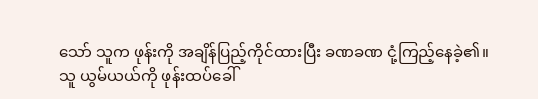သော် သူက ဖုန်းကို အချိန်ပြည့်ကိုင်ထားပြီး ခဏခဏ ငုံ့ကြည့်နေခဲ့၏။
သူ ယွမ်ယယ်ကို ဖုန်းထပ်ခေါ်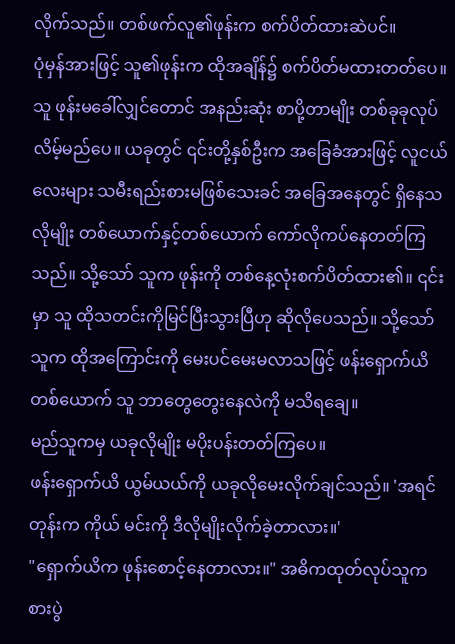လိုက်သည်။ တစ်ဖက်လူ၏ဖုန်းက စက်ပိတ်ထားဆဲပင်။
ပုံမှန်အားဖြင့် သူ၏ဖုန်းက ထိုအချိန်၌ စက်ပိတ်မထားတတ်ပေ။ သူ ဖုန်းမခေါ်လျှင်တောင် အနည်းဆုံး စာပို့တာမျိုး တစ်ခုခုလုပ်လိမ့်မည်ပေ။ ယခုတွင် ၎င်းတို့နှစ်ဦးက အခြေခံအားဖြင့် လူငယ်လေးများ သမီးရည်းစားမဖြစ်သေးခင် အခြေအနေတွင် ရှိနေသလိုမျိုး တစ်ယောက်နှင့်တစ်ယောက် ကော်လိုကပ်နေတတ်ကြသည်။ သို့သော် သူက ဖုန်းကို တစ်နေ့လုံးစက်ပိတ်ထား၏။ ၎င်းမှာ သူ ထိုသတင်းကိုမြင်ပြီးသွားပြီဟု ဆိုလိုပေသည်။ သို့သော် သူက ထိုအကြောင်းကို မေးပင်မေးမလာသဖြင့် ဖန်းရှောက်ယိတစ်ယောက် သူ ဘာတွေတွေးနေလဲကို မသိရချေ။
မည်သူကမှ ယခုလိုမျိုး မပိုးပန်းတတ်ကြပေ။
ဖန်းရှောက်ယိ ယွမ်ယယ်ကို ယခုလိုမေးလိုက်ချင်သည်။ 'အရင်တုန်းက ကိုယ် မင်းကို ဒီလိုမျိုးလိုက်ခဲ့တာလား။'
"ရှောက်ယိက ဖုန်းစောင့်နေတာလား။" အဓိကထုတ်လုပ်သူက စားပွဲ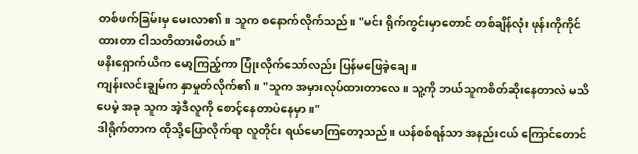တစ်ဖက်ခြမ်းမှ မေးလာ၏။ သူက စနောက်လိုက်သည်။ "မင်း ရိုက်ကွင်းမှာတောင် တစ်ချိန်လုံး ဖုန်းကိုကိုင်ထားတာ ငါသတိထားမိတယ်။"
ဖနိးရှောက်ယိက မော့ကြည့်ကာ ပြုံးလိုက်သော်လည်း ပြန်မဖြေခဲ့ချေ။
ကျန်းလင်းချွမ်က နှာမှုတ်လိုက်၏။ "သူက အမှားလုပ်ထားတာလေ။ သူ့ကို ဘယ်သူကစိတ်ဆိုးနေတာလဲ မသိပေမဲ့ အခု သူက အဲ့ဒီလူကို စောင့်နေတာပဲနေမှာ။"
ဒါရိုက်တာက ထိုသို့ပြောလိုက်ရာ လူတိုင်း ရယ်မောကြတော့သည်။ ယန်စစ်ရန်သာ အနည်းငယ် ကြောင်တောင်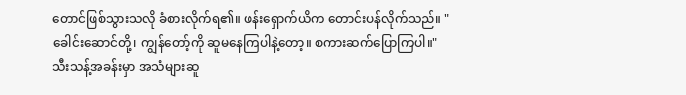တောင်ဖြစ်သွားသလို ခံစားလိုက်ရ၏။ ဖန်းရှောက်ယိက တောင်းပန်လိုက်သည်။ "ခေါင်းဆောင်တို့၊ ကျွန်တော့်ကို ဆူမနေကြပါနဲ့တော့။ စကားဆက်ပြောကြပါ။"
သီးသန့်အခန်းမှာ အသံများဆူ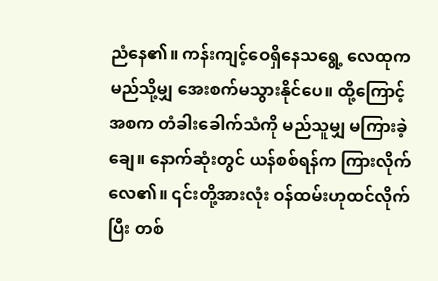ညံနေ၏။ ကန်းကျင့်ဝေရှိနေသရွေ့ လေထုက မည်သို့မျှ အေးစက်မသွားနိုင်ပေ။ ထို့ကြောင့် အစက တံခါးခေါက်သံကို မည်သူမျှ မကြားခဲ့ချေ။ နောက်ဆုံးတွင် ယန်စစ်ရန်က ကြားလိုက်လေ၏။ ၎င်းတို့အားလုံး ဝန်ထမ်းဟုထင်လိုက်ပြီး တစ်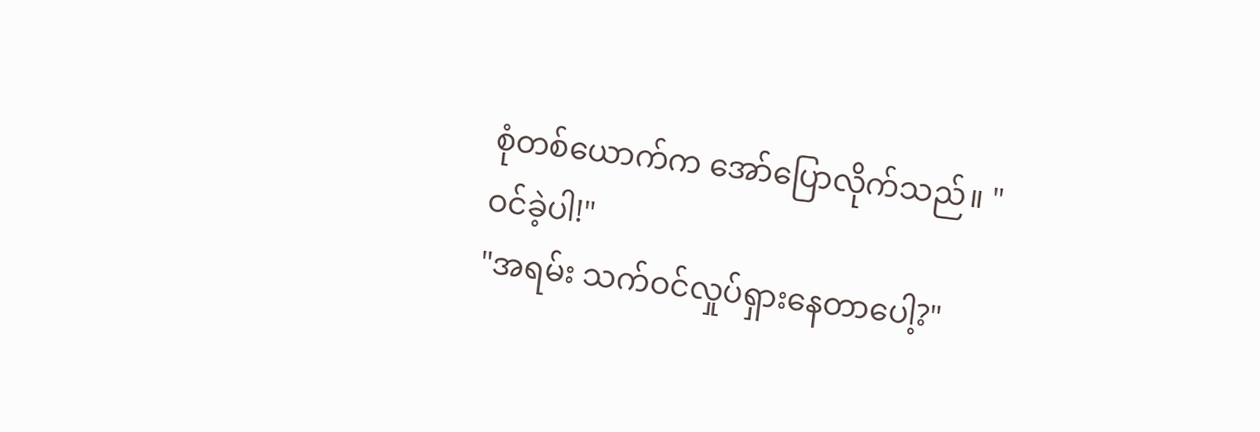စုံတစ်ယောက်က အော်ပြောလိုက်သည်။ "ဝင်ခဲ့ပါ!"
"အရမ်း သက်ဝင်လှုပ်ရှားနေတာပေါ့?"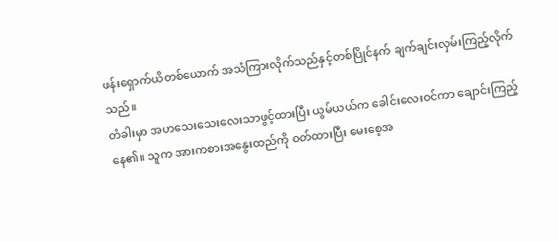ဖန်းရှောက်ယိတစ်ယောက် အသံကြားလိုက်သည်နှင့်တစ်ပြိုင်နက် ချက်ချင်းလှမ်းကြည့်လိုက်သည်။
တံခါးမှာ အဟသေးသေးလေးသာဖွင့်ထားပြီး ယွမ်ယယ်က ခေါင်းလေးဝင်ကာ ချောင်းကြည့်နေ၏။ သူက အားကစားအနွေးထည်ကို ဝတ်ထားပြီး မေးစေ့အ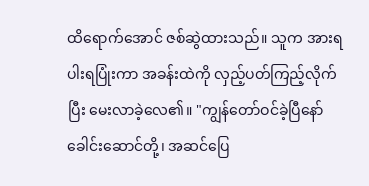ထိရောက်အောင် ဇစ်ဆွဲထားသည်။ သူက အားရပါးရပြုံးကာ အခန်းထဲကို လှည့်ပတ်ကြည့်လိုက်ပြီး မေးလာခဲ့လေ၏။ "ကျွန်တော်ဝင်ခဲ့ပြီနော် ခေါင်းဆောင်တို့၊ အဆင်ပြေ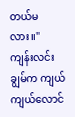တယ်မလား။"
ကျန်းလင်းချွမ်က ကျယ်ကျယ်လောင်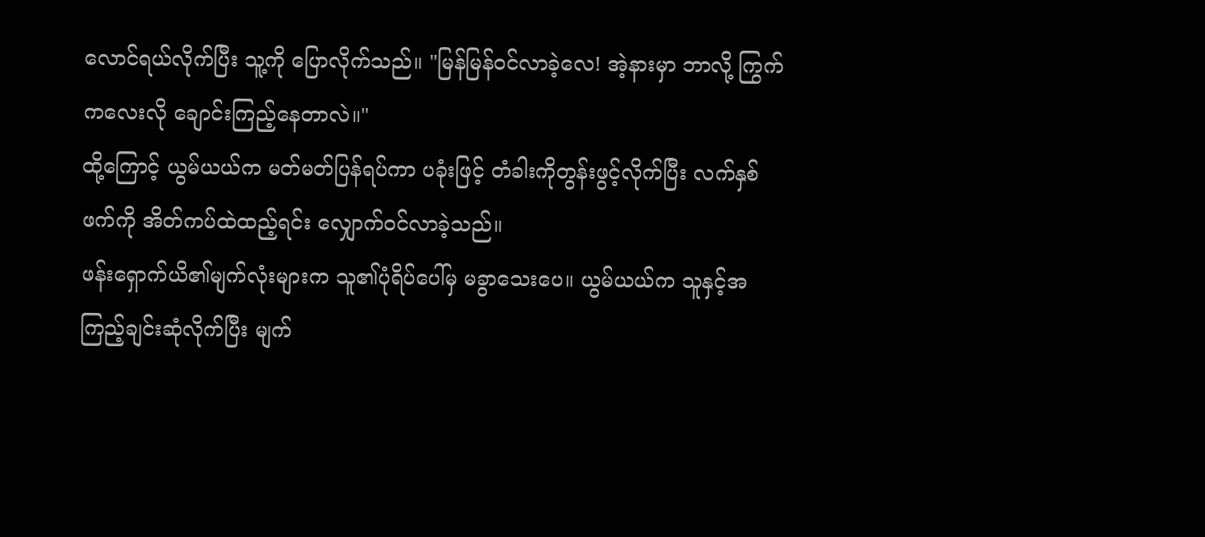လောင်ရယ်လိုက်ပြီး သူ့ကို ပြောလိုက်သည်။ "မြန်မြန်ဝင်လာခဲ့လေ! အဲ့နားမှာ ဘာလို့ ကြွက်ကလေးလို ချောင်းကြည့်နေတာလဲ။"
ထို့ကြောင့် ယွမ်ယယ်က မတ်မတ်ပြန်ရပ်ကာ ပခုံးဖြင့် တံခါးကိုတွန်းဖွင့်လိုက်ပြီး လက်နှစ်ဖက်ကို အိတ်ကပ်ထဲထည့်ရင်း လျှောက်ဝင်လာခဲ့သည်။
ဖန်းရှောက်ယိ၏မျက်လုံးများက သူ၏ပုံရိပ်ပေါ်မှ မခွာသေးပေ။ ယွမ်ယယ်က သူနှင့်အကြည့်ချင်းဆုံလိုက်ပြီး မျက်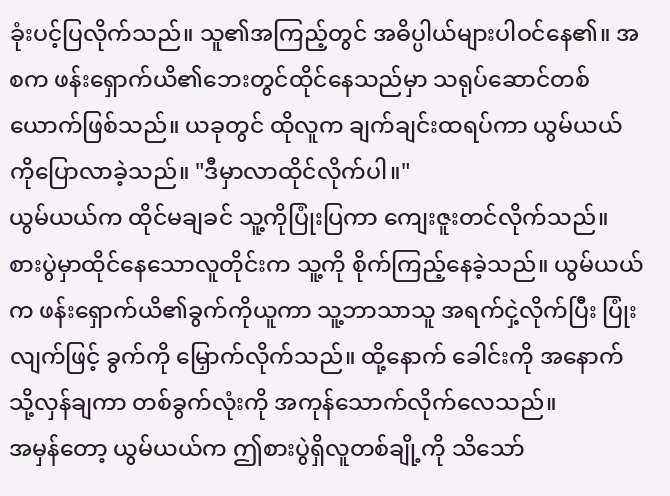ခုံးပင့်ပြလိုက်သည်။ သူ၏အကြည့်တွင် အဓိပ္ပါယ်များပါဝင်နေ၏။ အစက ဖန်းရှောက်ယိ၏ဘေးတွင်ထိုင်နေသည်မှာ သရုပ်ဆောင်တစ်ယောက်ဖြစ်သည်။ ယခုတွင် ထိုလူက ချက်ချင်းထရပ်ကာ ယွမ်ယယ်ကိုပြောလာခဲ့သည်။ "ဒီမှာလာထိုင်လိုက်ပါ။"
ယွမ်ယယ်က ထိုင်မချခင် သူ့ကိုပြုံးပြကာ ကျေးဇူးတင်လိုက်သည်။
စားပွဲမှာထိုင်နေသောလူတိုင်းက သူ့ကို စိုက်ကြည့်နေခဲ့သည်။ ယွမ်ယယ်က ဖန်းရှောက်ယိ၏ခွက်ကိုယူကာ သူ့ဘာသာသူ အရက်ငှဲ့လိုက်ပြီး ပြုံးလျက်ဖြင့် ခွက်ကို မြှောက်လိုက်သည်။ ထို့နောက် ခေါင်းကို အနောက်သို့လှန်ချကာ တစ်ခွက်လုံးကို အကုန်သောက်လိုက်လေသည်။
အမှန်တော့ ယွမ်ယယ်က ဤစားပွဲရှိလူတစ်ချို့ကို သိသော်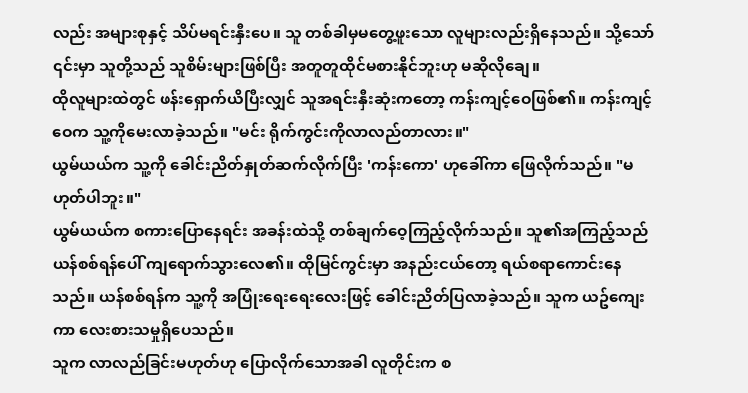လည်း အများစုနှင့် သိပ်မရင်းနှီးပေ။ သူ တစ်ခါမှမတွေ့ဖူးသော လူများလည်းရှိနေသည်။ သို့သော် ၎င်းမှာ သူတို့သည် သူစိမ်းများဖြစ်ပြီး အတူတူထိုင်မစားနိုင်ဘူးဟု မဆိုလိုချေ။
ထိုလူများထဲတွင် ဖန်းရှောက်ယိပြီးလျှင် သူအရင်းနှီးဆုံးကတော့ ကန်းကျင့်ဝေဖြစ်၏။ ကန်းကျင့်ဝေက သူ့ကိုမေးလာခဲ့သည်။ "မင်း ရိုက်ကွင်းကိုလာလည်တာလား။"
ယွမ်ယယ်က သူ့ကို ခေါင်းညိတ်နှုတ်ဆက်လိုက်ပြီး 'ကန်းကော' ဟုခေါ်ကာ ဖြေလိုက်သည်။ "မဟုတ်ပါဘူး။"
ယွမ်ယယ်က စကားပြောနေရင်း အခန်းထဲသို့ တစ်ချက်ဝေ့ကြည့်လိုက်သည်။ သူ၏အကြည့်သည် ယန်စစ်ရန်ပေါ် ကျရောက်သွားလေ၏။ ထိုမြင်ကွင်းမှာ အနည်းငယ်တော့ ရယ်စရာကောင်းနေသည်။ ယန်စစ်ရန်က သူ့ကို အပြုံးရေးရေးလေးဖြင့် ခေါင်းညိတ်ပြလာခဲ့သည်။ သူက ယဥ်ကျေးကာ လေးစားသမှုရှိပေသည်။
သူက လာလည်ခြင်းမဟုတ်ဟု ပြောလိုက်သောအခါ လူတိုင်းက စ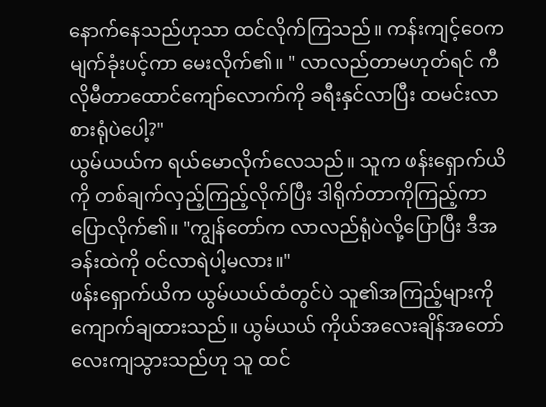နောက်နေသည်ဟုသာ ထင်လိုက်ကြသည်။ ကန်းကျင့်ဝေက မျက်ခုံးပင့်ကာ မေးလိုက်၏။ " လာလည်တာမဟုတ်ရင် ကီလိုမီတာထောင်ကျော်လောက်ကို ခရီးနှင်လာပြီး ထမင်းလာစားရုံပဲပေါ့?"
ယွမ်ယယ်က ရယ်မောလိုက်လေသည်။ သူက ဖန်းရှောက်ယိကို တစ်ချက်လှည့်ကြည့်လိုက်ပြီး ဒါရိုက်တာကိုကြည့်ကာ ပြောလိုက်၏။ "ကျွန်တော်က လာလည်ရုံပဲလို့ပြောပြီး ဒီအခန်းထဲကို ဝင်လာရဲပါ့မလား။"
ဖန်းရှောက်ယိက ယွမ်ယယ်ထံတွင်ပဲ သူ၏အကြည့်များကို ကျောက်ချထားသည်။ ယွမ်ယယ် ကိုယ်အလေးချိန်အတော်လေးကျသွားသည်ဟု သူ ထင်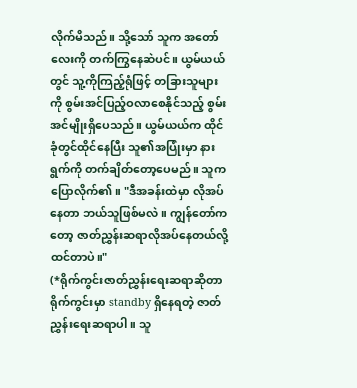လိုက်မိသည်။ သို့သော် သူက အတော်လေးကို တက်ကြွနေဆဲပင်။ ယွမ်ယယ်တွင် သူ့ကိုကြည့်ရုံဖြင့် တခြားသူများကို စွမ်းအင်ပြည့်ဝလာစေနိုင်သည့် စွမ်းအင်မျိုးရှိပေသည်။ ယွမ်ယယ်က ထိုင်ခုံတွင်ထိုင်နေပြီး သူ၏အပြုံးမှာ နားရွက်ကို တက်ချိတ်တော့ပေမည်။ သူက ပြောလိုက်၏။ "ဒီအခန်းထဲမှာ လိုအပ်နေတာ ဘယ်သူဖြစ်မလဲ။ ကျွန်တော်ကတော့ ဇာတ်ညွှန်းဆရာလိုအပ်နေတယ်လို့ ထင်တာပဲ။"
(*ရိုက်ကွင်းဇာတ်ညွှန်းရေးဆရာဆိုတာ ရိုက်ကွင်းမှာ standby ရှိနေရတဲ့ ဇာတ်ညွှန်းရေးဆရာပါ။ သူ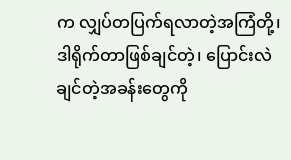က လျှပ်တပြက်ရလာတဲ့အကြံတို့၊ ဒါရိုက်တာဖြစ်ချင်တဲ့၊ ပြောင်းလဲချင်တဲ့အခန်းတွေကို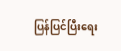ပြန်ပြင်ပြီးရေး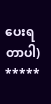ပေးရတာပါ)
*****